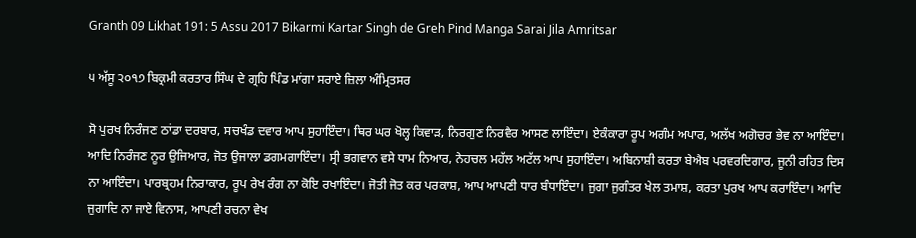Granth 09 Likhat 191: 5 Assu 2017 Bikarmi Kartar Singh de Greh Pind Manga Sarai Jila Amritsar

੫ ਅੱਸੂ ੨੦੧੭ ਬਿਕ੍ਰਮੀ ਕਰਤਾਰ ਸਿੰਘ ਦੇ ਗ੍ਰਹਿ ਪਿੰਡ ਮਾਂਗਾ ਸਰਾਏ ਜ਼ਿਲਾ ਅੰਮ੍ਰਿਤਸਰ

ਸੋ ਪੁਰਖ ਨਿਰੰਜਣ ਠਾਂਡਾ ਦਰਬਾਰ, ਸਚਖੰਡ ਦਵਾਰ ਆਪ ਸੁਹਾਇੰਦਾ। ਥਿਰ ਘਰ ਖੋਲ੍ਹ ਕਿਵਾੜ, ਨਿਰਗੁਣ ਨਿਰਵੈਰ ਆਸਣ ਲਾਇੰਦਾ। ਏਕੰਕਾਰਾ ਰੂਪ ਅਗੰਮ ਅਪਾਰ, ਅਲੱਖ ਅਗੋਚਰ ਭੇਵ ਨਾ ਆਇੰਦਾ। ਆਦਿ ਨਿਰੰਜਣ ਨੂਰ ਉਜਿਆਰ, ਜੋਤ ਉਜਾਲਾ ਡਗਮਗਾਇੰਦਾ। ਸ੍ਰੀ ਭਗਵਾਨ ਵਸੇ ਧਾਮ ਨਿਆਰ, ਨੇਹਚਲ ਮਹੱਲ ਅਟੱਲ ਆਪ ਸੁਹਾਇੰਦਾ। ਅਬਿਨਾਸ਼ੀ ਕਰਤਾ ਬੇਐਬ ਪਰਵਰਦਿਗਾਰ, ਜੂਨੀ ਰਹਿਤ ਦਿਸ ਨਾ ਆਇੰਦਾ। ਪਾਰਬ੍ਰਹਮ ਨਿਰਾਕਾਰ, ਰੂਪ ਰੇਖ ਰੰਗ ਨਾ ਕੋਇ ਰਖਾਇੰਦਾ। ਜੋਤੀ ਜੋਤ ਕਰ ਪਰਕਾਸ਼, ਆਪ ਆਪਣੀ ਧਾਰ ਬੰਧਾਇੰਦਾ। ਜੁਗਾ ਜੁਗੰਤਰ ਖੇਲ ਤਮਾਸ਼, ਕਰਤਾ ਪੁਰਖ ਆਪ ਕਰਾਇੰਦਾ। ਆਦਿ ਜੁਗਾਦਿ ਨਾ ਜਾਏ ਵਿਨਾਸ, ਆਪਣੀ ਰਚਨਾ ਵੇਖ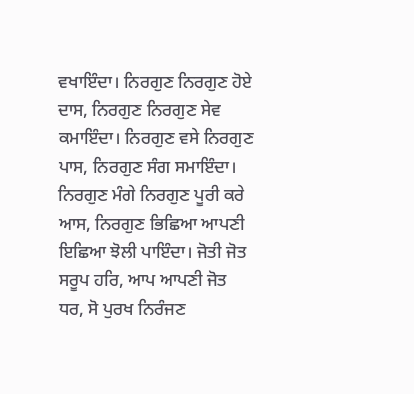ਵਖਾਇੰਦਾ। ਨਿਰਗੁਣ ਨਿਰਗੁਣ ਹੋਏ ਦਾਸ, ਨਿਰਗੁਣ ਨਿਰਗੁਣ ਸੇਵ ਕਮਾਇੰਦਾ। ਨਿਰਗੁਣ ਵਸੇ ਨਿਰਗੁਣ ਪਾਸ, ਨਿਰਗੁਣ ਸੰਗ ਸਮਾਇੰਦਾ। ਨਿਰਗੁਣ ਮੰਗੇ ਨਿਰਗੁਣ ਪੂਰੀ ਕਰੇ ਆਸ, ਨਿਰਗੁਣ ਭਿਛਿਆ ਆਪਣੀ ਇਛਿਆ ਝੋਲੀ ਪਾਇੰਦਾ। ਜੋਤੀ ਜੋਤ ਸਰੂਪ ਹਰਿ, ਆਪ ਆਪਣੀ ਜੋਤ ਧਰ, ਸੋ ਪੁਰਖ ਨਿਰੰਜਣ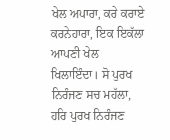ਖੇਲ ਅਪਾਰਾ, ਕਰੇ ਕਰਾਏ ਕਰਨੇਹਾਰਾ, ਇਕ ਇਕੱਲਾ ਆਪਣੀ ਖੇਲ ਖਿਲਾਇੰਦਾ। ਸੋ ਪੁਰਖ ਨਿਰੰਜਣ ਸਚ ਮਹੱਲਾ, ਹਰਿ ਪੁਰਖ ਨਿਰੰਜਣ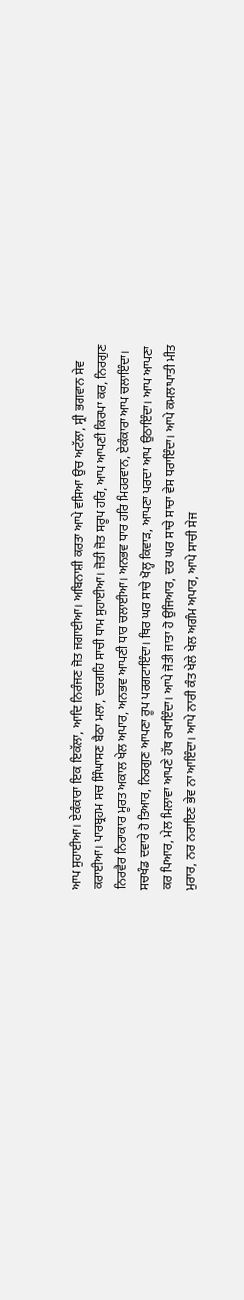ਆਪ ਸੁਹਾਈਆ। ਏਕੰਕਾਰਾ ਇਕ ਇਕੱਲਾ, ਆਦਿ ਨਿਰੰਜਣ ਜੋਤ ਜਗਾਈਆ। ਅਬਿਨਾਸ਼ੀ ਕਰਤਾ ਆਪੇ ਵਸਿਆ ਉਚ ਅਟੱਲਾ, ਸ੍ਰੀ ਭਗਵਾਨ ਸੇਵ ਕਰਾਈਆ। ਪਾਰਬ੍ਰਹਮ ਸਚ ਸਿੰਘਾਸਣ ਬੈਠਾ ਮਲਾ, ਦਰਗਹਿ ਸਾਚੀ ਧਾਮ ਸੁਹਾਈਆ। ਜੋਤੀ ਜੋਤ ਸਰੂਪ ਹਰਿ, ਆਪ ਆਪਣੀ ਕਿਰਪਾ ਕਰ, ਨਿਰਗੁਣ ਨਿਰਵੈਰ ਨਿਰਾਕਾਰ ਮੂਰਤ ਅਕਾਲ ਖੇਲ ਅਪਾਰ, ਅਨਭਵ ਆਪਣੀ ਧਾਰ ਚਲਾਈਆ। ਅਨਭਵ ਧਾਰ ਹਰਿ ਮਿਹਰਵਾਨ, ਏਕੰਕਾਰਾ ਆਪ ਚਲਾਇੰਦਾ। ਸਚਖੰਡ ਦਵਾਰੇ ਹੋ ਤਿਆਰ, ਨਿਰਗੁਣ ਆਪਣਾ ਰੂਪ ਪਰਗਟਾਇੰਦਾ। ਥਿਰ ਘਰ ਸਾਚੇ ਖੋਲ੍ਹ ਕਿਵਾੜ, ਆਪਣਾ ਪਰਦਾ ਆਪ ਉਠਾਇੰਦਾ। ਆਪ ਆਪਣਾ ਕਰ ਪਿਆਰ, ਮੇਲ ਮਿਲਾਵਾ ਆਪਣੇ ਹੱਥ ਰਖਾਇੰਦਾ। ਆਪੇ ਜੋਤੀ ਜਾਤਾ ਹੋ ਉਜਿਆਰ, ਦਰ ਘਰ ਸਾਚੇ ਸਾਚਾ ਵੇਸ ਧਰਾਇੰਦਾ। ਆਪੇ ਕਮਲਾਪਾਤੀ ਮੀਤ ਮੁਰਾਰ, ਨਰ ਨਰਾਇਣ ਭੇਵ ਨਾ ਆਇੰਦਾ। ਆਪੇ ਨਾਰੀ ਕੰਤ ਖੇਲੇ ਖੇਲ ਅਗੰਮ ਅਪਾਰ, ਆਪੇ ਸਾਚੀ ਸੇਜ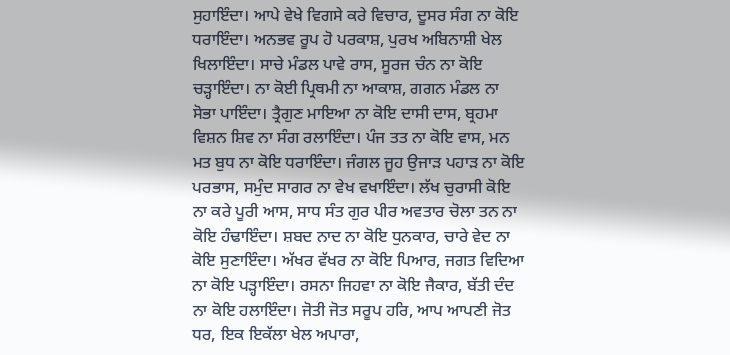ਸੁਹਾਇੰਦਾ। ਆਪੇ ਵੇਖੇ ਵਿਗਸੇ ਕਰੇ ਵਿਚਾਰ, ਦੂਸਰ ਸੰਗ ਨਾ ਕੋਇ ਧਰਾਇੰਦਾ। ਅਨਭਵ ਰੂਪ ਹੋ ਪਰਕਾਸ਼, ਪੁਰਖ ਅਬਿਨਾਸ਼ੀ ਖੇਲ ਖਿਲਾਇੰਦਾ। ਸਾਚੇ ਮੰਡਲ ਪਾਵੇ ਰਾਸ, ਸੂਰਜ ਚੰਨ ਨਾ ਕੋਇ ਚੜ੍ਹਾਇੰਦਾ। ਨਾ ਕੋਈ ਪ੍ਰਿਥਮੀ ਨਾ ਆਕਾਸ਼, ਗਗਨ ਮੰਡਲ ਨਾ ਸੋਭਾ ਪਾਇੰਦਾ। ਤ੍ਰੈਗੁਣ ਮਾਇਆ ਨਾ ਕੋਇ ਦਾਸੀ ਦਾਸ, ਬ੍ਰਹਮਾ ਵਿਸ਼ਨ ਸ਼ਿਵ ਨਾ ਸੰਗ ਰਲਾਇੰਦਾ। ਪੰਜ ਤਤ ਨਾ ਕੋਇ ਵਾਸ, ਮਨ ਮਤ ਬੁਧ ਨਾ ਕੋਇ ਧਰਾਇੰਦਾ। ਜੰਗਲ ਜੂਹ ਉਜਾੜ ਪਹਾੜ ਨਾ ਕੋਇ ਪਰਭਾਸ, ਸਮੁੰਦ ਸਾਗਰ ਨਾ ਵੇਖ ਵਖਾਇੰਦਾ। ਲੱਖ ਚੁਰਾਸੀ ਕੋਇ ਨਾ ਕਰੇ ਪੂਰੀ ਆਸ, ਸਾਧ ਸੰਤ ਗੁਰ ਪੀਰ ਅਵਤਾਰ ਚੋਲਾ ਤਨ ਨਾ ਕੋਇ ਹੰਢਾਇੰਦਾ। ਸ਼ਬਦ ਨਾਦ ਨਾ ਕੋਇ ਧੁਨਕਾਰ, ਚਾਰੇ ਵੇਦ ਨਾ ਕੋਇ ਸੁਣਾਇੰਦਾ। ਅੱਖਰ ਵੱਖਰ ਨਾ ਕੋਇ ਪਿਆਰ, ਜਗਤ ਵਿਦਿਆ ਨਾ ਕੋਇ ਪੜ੍ਹਾਇੰਦਾ। ਰਸਨਾ ਜਿਹਵਾ ਨਾ ਕੋਇ ਜੈਕਾਰ, ਬੱਤੀ ਦੰਦ ਨਾ ਕੋਇ ਹਲਾਇੰਦਾ। ਜੋਤੀ ਜੋਤ ਸਰੂਪ ਹਰਿ, ਆਪ ਆਪਣੀ ਜੋਤ ਧਰ, ਇਕ ਇਕੱਲਾ ਖੇਲ ਅਪਾਰਾ,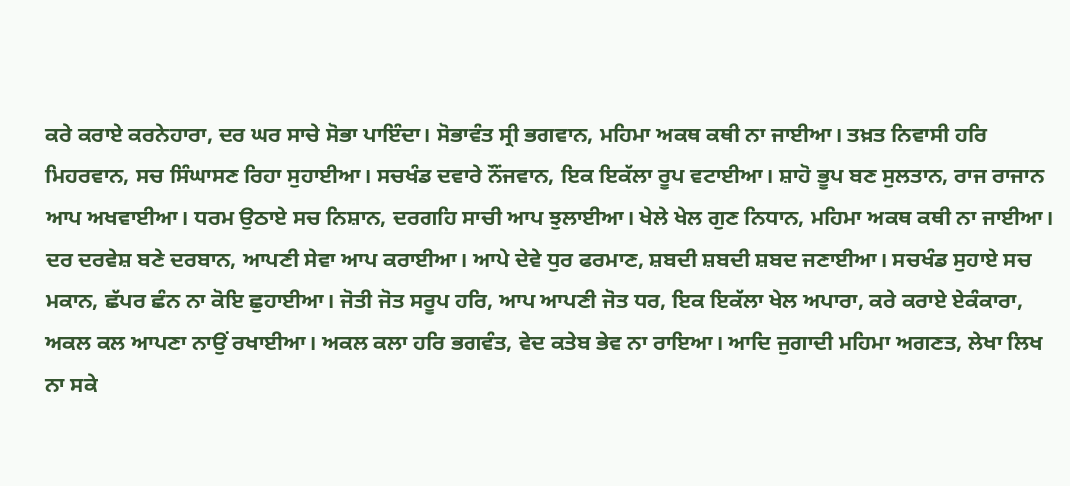ਕਰੇ ਕਰਾਏ ਕਰਨੇਹਾਰਾ, ਦਰ ਘਰ ਸਾਚੇ ਸੋਭਾ ਪਾਇੰਦਾ। ਸੋਭਾਵੰਤ ਸ੍ਰੀ ਭਗਵਾਨ, ਮਹਿਮਾ ਅਕਥ ਕਥੀ ਨਾ ਜਾਈਆ। ਤਖ਼ਤ ਨਿਵਾਸੀ ਹਰਿ ਮਿਹਰਵਾਨ, ਸਚ ਸਿੰਘਾਸਣ ਰਿਹਾ ਸੁਹਾਈਆ। ਸਚਖੰਡ ਦਵਾਰੇ ਨੌਂਜਵਾਨ, ਇਕ ਇਕੱਲਾ ਰੂਪ ਵਟਾਈਆ। ਸ਼ਾਹੋ ਭੂਪ ਬਣ ਸੁਲਤਾਨ, ਰਾਜ ਰਾਜਾਨ ਆਪ ਅਖਵਾਈਆ। ਧਰਮ ਉਠਾਏ ਸਚ ਨਿਸ਼ਾਨ, ਦਰਗਹਿ ਸਾਚੀ ਆਪ ਝੁਲਾਈਆ। ਖੇਲੇ ਖੇਲ ਗੁਣ ਨਿਧਾਨ, ਮਹਿਮਾ ਅਕਥ ਕਥੀ ਨਾ ਜਾਈਆ। ਦਰ ਦਰਵੇਸ਼ ਬਣੇ ਦਰਬਾਨ, ਆਪਣੀ ਸੇਵਾ ਆਪ ਕਰਾਈਆ। ਆਪੇ ਦੇਵੇ ਧੁਰ ਫਰਮਾਣ, ਸ਼ਬਦੀ ਸ਼ਬਦੀ ਸ਼ਬਦ ਜਣਾਈਆ। ਸਚਖੰਡ ਸੁਹਾਏ ਸਚ ਮਕਾਨ, ਛੱਪਰ ਛੰਨ ਨਾ ਕੋਇ ਛੁਹਾਈਆ। ਜੋਤੀ ਜੋਤ ਸਰੂਪ ਹਰਿ, ਆਪ ਆਪਣੀ ਜੋਤ ਧਰ, ਇਕ ਇਕੱਲਾ ਖੇਲ ਅਪਾਰਾ, ਕਰੇ ਕਰਾਏ ਏਕੰਕਾਰਾ, ਅਕਲ ਕਲ ਆਪਣਾ ਨਾਉਂ ਰਖਾਈਆ। ਅਕਲ ਕਲਾ ਹਰਿ ਭਗਵੰਤ, ਵੇਦ ਕਤੇਬ ਭੇਵ ਨਾ ਰਾਇਆ। ਆਦਿ ਜੁਗਾਦੀ ਮਹਿਮਾ ਅਗਣਤ, ਲੇਖਾ ਲਿਖ ਨਾ ਸਕੇ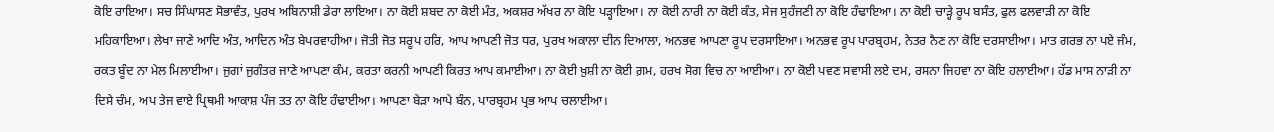ਕੋਇ ਰਾਇਆ। ਸਚ ਸਿੰਘਾਸਣ ਸੋਭਾਵੰਤ, ਪੁਰਖ ਅਬਿਨਾਸ਼ੀ ਡੇਰਾ ਲਾਇਆ। ਨਾ ਕੋਈ ਸ਼ਬਦ ਨਾ ਕੋਈ ਮੰਤ, ਅਕਸ਼ਰ ਅੱਖਰ ਨਾ ਕੋਇ ਪੜ੍ਹਾਇਆ। ਨਾ ਕੋਈ ਨਾਰੀ ਨਾ ਕੋਈ ਕੰਤ, ਸੇਜ ਸੁਹੰਜਣੀ ਨਾ ਕੋਇ ਹੰਢਾਇਆ। ਨਾ ਕੋਈ ਚਾੜ੍ਹੇ ਰੂਪ ਬਸੰਤ, ਫੁਲ ਫਲਵਾੜੀ ਨਾ ਕੋਇ ਮਹਿਕਾਇਆ। ਲੇਖਾ ਜਾਣੇ ਆਦਿ ਅੰਤ, ਆਦਿਨ ਅੰਤ ਬੇਪਰਵਾਹੀਆ। ਜੋਤੀ ਜੋਤ ਸਰੂਪ ਹਰਿ, ਆਪ ਆਪਣੀ ਜੋਤ ਧਰ, ਪੁਰਖ ਅਕਾਲਾ ਦੀਨ ਦਿਆਲਾ, ਅਨਭਵ ਆਪਣਾ ਰੂਪ ਦਰਸਾਇਆ। ਅਨਭਵ ਰੂਪ ਪਾਰਬ੍ਰਹਮ, ਨੇਤਰ ਨੈਣ ਨਾ ਕੋਇ ਦਰਸਾਈਆ। ਮਾਤ ਗਰਭ ਨਾ ਪਏ ਜੰਮ, ਰਕਤ ਬੂੰਦ ਨਾ ਮੇਲ ਮਿਲਾਈਆ। ਜੁਗਾਂ ਜੁਗੰਤਰ ਜਾਣੇ ਆਪਣਾ ਕੰਮ, ਕਰਤਾ ਕਰਨੀ ਆਪਣੀ ਕਿਰਤ ਆਪ ਕਮਾਈਆ। ਨਾ ਕੋਈ ਖ਼ੁਸ਼ੀ ਨਾ ਕੋਈ ਗ਼ਮ, ਹਰਖ ਸੋਗ ਵਿਚ ਨਾ ਆਈਆ। ਨਾ ਕੋਈ ਪਵਣ ਸਵਾਸੀ ਲਏ ਦਮ, ਰਸਨਾ ਜਿਹਵਾ ਨਾ ਕੋਇ ਹਲਾਈਆ। ਹੱਡ ਮਾਸ ਨਾੜੀ ਨਾ ਦਿਸੇ ਚੰਮ, ਅਪ ਤੇਜ ਵਾਏ ਪ੍ਰਿਥਮੀ ਆਕਾਸ਼ ਪੰਜ ਤਤ ਨਾ ਕੋਇ ਹੰਢਾਈਆ। ਆਪਣਾ ਬੇੜਾ ਆਪੇ ਬੰਨ, ਪਾਰਬ੍ਰਹਮ ਪ੍ਰਭ ਆਪ ਚਲਾਈਆ।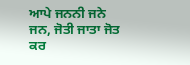ਆਪੇ ਜਨਨੀ ਜਨੇ ਜਨ, ਜੋਤੀ ਜਾਤਾ ਜੋਤ ਕਰ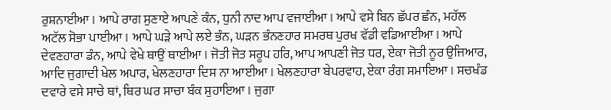ਰੁਸ਼ਨਾਈਆ। ਆਪੇ ਰਾਗ ਸੁਣਾਏ ਆਪਣੇ ਕੰਨ, ਧੁਨੀ ਨਾਦ ਆਪ ਵਜਾਈਆ। ਆਪੇ ਵਸੇ ਬਿਨ ਛੱਪਰ ਛੰਨ, ਮਹੱਲ ਅਟੱਲ ਸੋਭਾ ਪਾਈਆ। ਆਪੇ ਘੜੇ ਆਪੇ ਲਏ ਭੰਨ, ਘੜਨ ਭੰਨਣਹਾਰ ਸਮਰਥ ਪੁਰਖ ਵੱਡੀ ਵਡਿਆਈਆ। ਆਪੇ ਦੇਵਣਹਾਰਾ ਡੰਨ, ਆਪੇ ਵੇਖੇ ਥਾਉਂ ਥਾਈਆ। ਜੋਤੀ ਜੋਤ ਸਰੂਪ ਹਰਿ, ਆਪ ਆਪਣੀ ਜੋਤ ਧਰ, ਏਕਾ ਜੋਤੀ ਨੂਰ ਉਜਿਆਰ, ਆਦਿ ਜੁਗਾਦੀ ਖੇਲ ਅਪਾਰ, ਖੇਲਣਹਾਰਾ ਦਿਸ ਨਾ ਆਈਆ। ਖੇਲਣਹਾਰਾ ਬੇਪਰਵਾਹ, ਏਕਾ ਰੰਗ ਸਮਾਇਆ। ਸਚਖੰਡ ਦਵਾਰੇ ਵਸੇ ਸਾਚੇ ਥਾਂ, ਥਿਰ ਘਰ ਸਾਚਾ ਬੰਕ ਸੁਹਾਇਆ। ਜੁਗਾ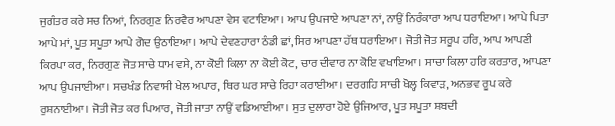ਜੁਗੰਤਰ ਕਰੇ ਸਚ ਨਿਆਂ, ਨਿਰਗੁਣ ਨਿਰਵੈਰ ਆਪਣਾ ਵੇਸ ਵਟਾਇਆ। ਆਪ ਉਪਜਾਏ ਆਪਣਾ ਨਾਂ, ਨਾਉਂ ਨਿਰੰਕਾਰਾ ਆਪ ਧਰਾਇਆ। ਆਪੇ ਪਿਤਾ ਆਪੇ ਮਾਂ, ਪੂਤ ਸਪੂਤਾ ਆਪੇ ਗੋਦ ਉਠਾਇਆ। ਆਪੇ ਦੇਵਣਹਾਰਾ ਠੰਡੀ ਛਾਂ, ਸਿਰ ਆਪਣਾ ਹੱਥ ਧਰਾਇਆ। ਜੋਤੀ ਜੋਤ ਸਰੂਪ ਹਰਿ, ਆਪ ਆਪਣੀ ਕਿਰਪਾ ਕਰ, ਨਿਰਗੁਣ ਜੋਤ ਸਾਚੇ ਧਾਮ ਵਸੇ, ਨਾ ਕੋਈ ਕਿਲਾ ਨਾ ਕੋਈ ਕੋਟ, ਚਾਰ ਦੀਵਾਰ ਨਾ ਕੋਇ ਵਖਾਇਆ। ਸਾਚਾ ਕਿਲਾ ਹਰਿ ਕਰਤਾਰ, ਆਪਣਾ ਆਪ ਉਪਜਾਈਆ। ਸਚਖੰਡ ਨਿਵਾਸੀ ਖੇਲ ਅਪਾਰ, ਥਿਰ ਘਰ ਸਾਚੇ ਰਿਹਾ ਕਰਾਈਆ। ਦਰਗਹਿ ਸਾਚੀ ਖੋਲ੍ਹ ਕਿਵਾੜ, ਅਨਭਵ ਰੂਪ ਕਰੇ ਰੁਸ਼ਨਾਈਆ। ਜੋਤੀ ਜੋਤ ਕਰ ਪਿਆਰ, ਜੋਤੀ ਜਾਤਾ ਨਾਉਂ ਵਡਿਆਈਆ। ਸੁਤ ਦੁਲਾਰਾ ਹੋਏ ਉਜਿਆਰ, ਪੂਤ ਸਪੂਤਾ ਸ਼ਬਦੀ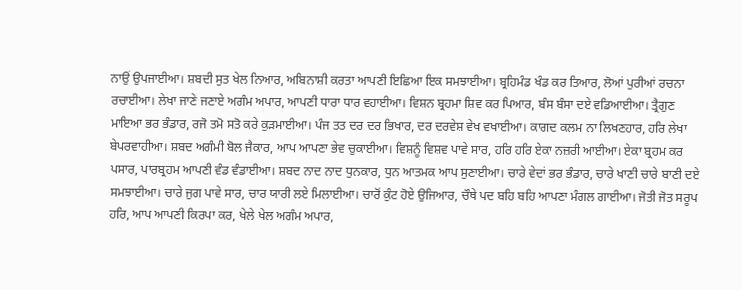ਨਾਉਂ ਉਪਜਾਈਆ। ਸ਼ਬਦੀ ਸੁਤ ਖੇਲ ਨਿਆਰ, ਅਬਿਨਾਸ਼ੀ ਕਰਤਾ ਆਪਣੀ ਇਛਿਆ ਇਕ ਸਮਝਾਈਆ। ਬ੍ਰਹਿਮੰਡ ਖੰਡ ਕਰ ਤਿਆਰ, ਲੋਆਂ ਪੁਰੀਆਂ ਰਚਨਾ ਰਚਾਈਆ। ਲੇਖਾ ਜਾਣੇ ਜਣਾਏ ਅਗੰਮ ਅਪਾਰ, ਆਪਣੀ ਧਾਰਾ ਧਾਰ ਵਹਾਈਆ। ਵਿਸ਼ਨ ਬ੍ਰਹਮਾ ਸ਼ਿਵ ਕਰ ਪਿਆਰ, ਬੰਸ ਬੰਸਾ ਦਏ ਵਡਿਆਈਆ। ਤ੍ਰੈਗੁਣ ਮਾਇਆ ਭਰ ਭੰਡਾਰ, ਰਜੋ ਤਮੋ ਸਤੋ ਕਰੇ ਕੁੜਮਾਈਆ। ਪੰਜ ਤਤ ਦਰ ਦਰ ਭਿਖਾਰ, ਦਰ ਦਰਵੇਸ਼ ਵੇਖ ਵਖਾਈਆ। ਕਾਗਦ ਕਲਮ ਨਾ ਲਿਖਣਹਾਰ, ਹਰਿ ਲੇਖਾ ਬੇਪਰਵਾਹੀਆ। ਸ਼ਬਦ ਅਗੰਮੀ ਬੋਲ ਜੈਕਾਰ, ਆਪ ਆਪਣਾ ਭੇਵ ਚੁਕਾਈਆ। ਵਿਸ਼ਨੂੰ ਵਿਸ਼ਵ ਪਾਵੇ ਸਾਰ, ਹਰਿ ਹਰਿ ਏਕਾ ਨਜ਼ਰੀ ਆਈਆ। ਏਕਾ ਬ੍ਰਹਮ ਕਰ ਪਸਾਰ, ਪਾਰਬ੍ਰਹਮ ਆਪਣੀ ਵੰਡ ਵੰਡਾਈਆ। ਸ਼ਬਦ ਨਾਦ ਨਾਦ ਧੁਨਕਾਰ, ਧੁਨ ਆਤਮਕ ਆਪ ਸੁਣਾਈਆ। ਚਾਰੇ ਵੇਦਾਂ ਭਰ ਭੰਡਾਰ, ਚਾਰੇ ਖਾਣੀ ਚਾਰੇ ਬਾਣੀ ਦਏ ਸਮਝਾਈਆ। ਚਾਰੇ ਜੁਗ ਪਾਵੇ ਸਾਰ, ਚਾਰ ਯਾਰੀ ਲਏ ਮਿਲਾਈਆ। ਚਾਰੋਂ ਕੁੰਟ ਹੋਏ ਉਜਿਆਰ, ਚੌਥੇ ਪਦ ਬਹਿ ਬਹਿ ਆਪਣਾ ਮੰਗਲ ਗਾਈਆ। ਜੋਤੀ ਜੋਤ ਸਰੂਪ ਹਰਿ, ਆਪ ਆਪਣੀ ਕਿਰਪਾ ਕਰ, ਖੇਲੇ ਖੇਲ ਅਗੰਮ ਅਪਾਰ,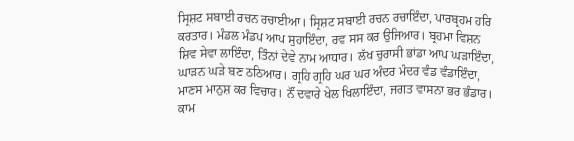ਸ੍ਰਿਸ਼ਟ ਸਬਾਈ ਰਚਨ ਰਚਾਈਆ। ਸ੍ਰਿਸ਼ਟ ਸਬਾਈ ਰਚਨ ਰਚਾਇੰਦਾ, ਪਾਰਬ੍ਰਹਮ ਹਰਿ ਕਰਤਾਰ। ਮੰਡਲ ਮੰਡਪ ਆਪ ਸੁਹਾਇੰਦਾ, ਰਵ ਸਸ ਕਰ ਉਜਿਆਰ। ਬ੍ਰਹਮਾ ਵਿਸ਼ਨ ਸ਼ਿਵ ਸੇਵਾ ਲਾਇੰਦਾ, ਤਿੰਨਾਂ ਦੇਵੇ ਨਾਮ ਆਧਾਰ। ਲੱਖ ਚੁਰਾਸੀ ਭਾਂਡਾ ਆਪ ਘੜਾਇੰਦਾ, ਘਾੜਨ ਘੜੇ ਬਣ ਠਠਿਆਰ। ਗ੍ਰਹਿ ਗ੍ਰਹਿ ਘਰ ਘਰ ਅੰਦਰ ਮੰਦਰ ਵੰਡ ਵੰਡਾਇੰਦਾ, ਮਾਣਸ ਮਾਨੁਸ਼ ਕਰ ਵਿਚਾਰ। ਨੌਂ ਦਵਾਰੇ ਖੇਲ ਖਿਲਾਇੰਦਾ, ਜਗਤ ਵਾਸਨਾ ਭਰ ਭੰਡਾਰ। ਕਾਮ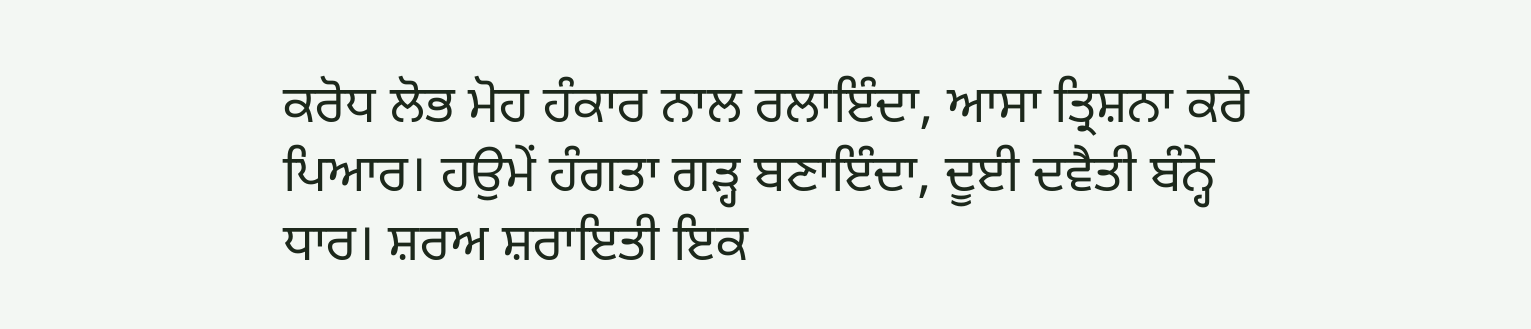ਕਰੋਧ ਲੋਭ ਮੋਹ ਹੰਕਾਰ ਨਾਲ ਰਲਾਇੰਦਾ, ਆਸਾ ਤ੍ਰਿਸ਼ਨਾ ਕਰੇ ਪਿਆਰ। ਹਉਮੇਂ ਹੰਗਤਾ ਗੜ੍ਹ ਬਣਾਇੰਦਾ, ਦੂਈ ਦਵੈਤੀ ਬੰਨ੍ਹੇ ਧਾਰ। ਸ਼ਰਅ ਸ਼ਰਾਇਤੀ ਇਕ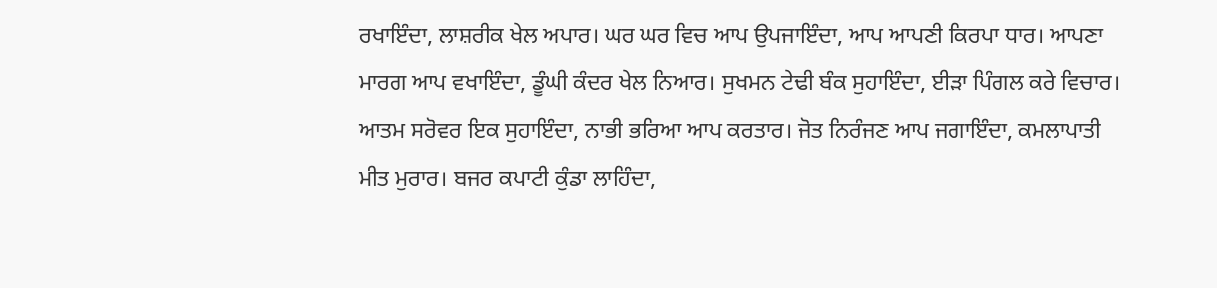ਰਖਾਇੰਦਾ, ਲਾਸ਼ਰੀਕ ਖੇਲ ਅਪਾਰ। ਘਰ ਘਰ ਵਿਚ ਆਪ ਉਪਜਾਇੰਦਾ, ਆਪ ਆਪਣੀ ਕਿਰਪਾ ਧਾਰ। ਆਪਣਾ ਮਾਰਗ ਆਪ ਵਖਾਇੰਦਾ, ਡੂੰਘੀ ਕੰਦਰ ਖੇਲ ਨਿਆਰ। ਸੁਖਮਨ ਟੇਢੀ ਬੰਕ ਸੁਹਾਇੰਦਾ, ਈੜਾ ਪਿੰਗਲ ਕਰੇ ਵਿਚਾਰ। ਆਤਮ ਸਰੋਵਰ ਇਕ ਸੁਹਾਇੰਦਾ, ਨਾਭੀ ਭਰਿਆ ਆਪ ਕਰਤਾਰ। ਜੋਤ ਨਿਰੰਜਣ ਆਪ ਜਗਾਇੰਦਾ, ਕਮਲਾਪਾਤੀ ਮੀਤ ਮੁਰਾਰ। ਬਜਰ ਕਪਾਟੀ ਕੁੰਡਾ ਲਾਹਿੰਦਾ,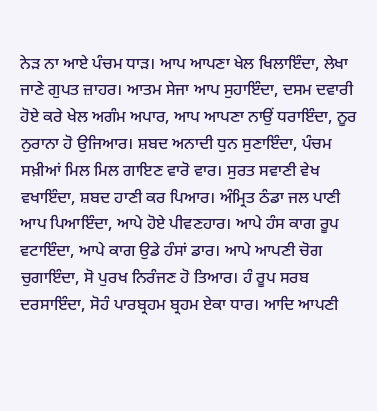ਨੇੜ ਨਾ ਆਏ ਪੰਚਮ ਧਾੜ। ਆਪ ਆਪਣਾ ਖੇਲ ਖਿਲਾਇੰਦਾ, ਲੇਖਾ ਜਾਣੇ ਗੁਪਤ ਜ਼ਾਹਰ। ਆਤਮ ਸੇਜਾ ਆਪ ਸੁਹਾਇੰਦਾ, ਦਸਮ ਦਵਾਰੀ ਹੋਏ ਕਰੇ ਖੇਲ ਅਗੰਮ ਅਪਾਰ, ਆਪ ਆਪਣਾ ਨਾਉਂ ਧਰਾਇੰਦਾ, ਨੂਰ ਨੁਰਾਨਾ ਹੋ ਉਜਿਆਰ। ਸ਼ਬਦ ਅਨਾਦੀ ਧੁਨ ਸੁਣਾਇੰਦਾ, ਪੰਚਮ ਸਖ਼ੀਆਂ ਮਿਲ ਮਿਲ ਗਾਇਣ ਵਾਰੋ ਵਾਰ। ਸੁਰਤ ਸਵਾਣੀ ਵੇਖ ਵਖਾਇੰਦਾ, ਸ਼ਬਦ ਹਾਣੀ ਕਰ ਪਿਆਰ। ਅੰਮ੍ਰਿਤ ਠੰਡਾ ਜਲ ਪਾਣੀ ਆਪ ਪਿਆਇੰਦਾ, ਆਪੇ ਹੋਏ ਪੀਵਣਹਾਰ। ਆਪੇ ਹੰਸ ਕਾਗ ਰੂਪ ਵਟਾਇੰਦਾ, ਆਪੇ ਕਾਗ ਉਡੇ ਹੰਸਾਂ ਡਾਰ। ਆਪੇ ਆਪਣੀ ਚੋਗ ਚੁਗਾਇੰਦਾ, ਸੋ ਪੁਰਖ ਨਿਰੰਜਣ ਹੋ ਤਿਆਰ। ਹੰ ਰੂਪ ਸਰਬ ਦਰਸਾਇੰਦਾ, ਸੋਹੰ ਪਾਰਬ੍ਰਹਮ ਬ੍ਰਹਮ ਏਕਾ ਧਾਰ। ਆਦਿ ਆਪਣੀ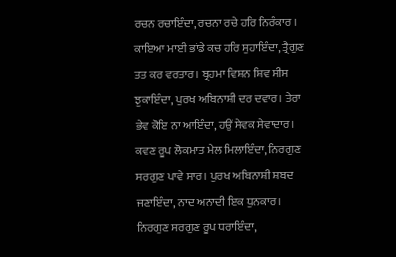ਰਚਨ ਰਚਾਇੰਦਾ, ਰਚਨਾ ਰਚੇ ਹਰਿ ਨਿਰੰਕਾਰ । ਕਾਇਆ ਮਾਈ ਭਾਂਡੇ ਕਚ ਹਰਿ ਸੁਹਾਇੰਦਾ, ਤ੍ਰੈਗੁਣ ਤਤ ਕਰ ਵਰਤਾਰ। ਬ੍ਰਹਮਾ ਵਿਸ਼ਨ ਸ਼ਿਵ ਸੀਸ ਝੁਕਾਇੰਦਾ, ਪੁਰਖ ਅਬਿਨਾਸ਼ੀ ਦਰ ਦਵਾਰ। ਤੇਰਾ ਭੇਵ ਕੋਇ ਨਾ ਆਇੰਦਾ, ਹਉਂ ਸੇਵਕ ਸੇਵਾਦਾਰ। ਕਵਣ ਰੂਪ ਲੋਕਮਾਤ ਮੇਲ ਮਿਲਾਇੰਦਾ, ਨਿਰਗੁਣ ਸਰਗੁਣ ਪਾਵੇ ਸਾਰ। ਪੁਰਖ ਅਬਿਨਾਸ਼ੀ ਸ਼ਬਦ ਜਣਾਇੰਦਾ, ਨਾਦ ਅਨਾਦੀ ਇਕ ਧੁਨਕਾਰ। ਨਿਰਗੁਣ ਸਰਗੁਣ ਰੂਪ ਧਰਾਇੰਦਾ,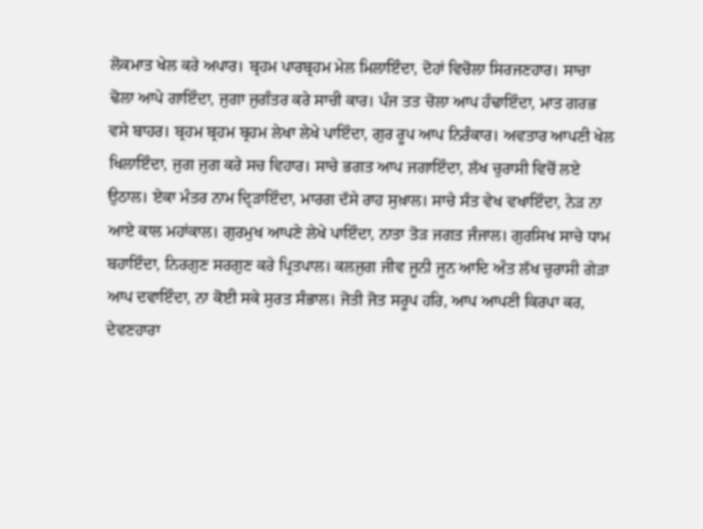ਲੋਕਮਾਤ ਖੇਲ ਕਰੇ ਅਪਾਰ। ਬ੍ਰਹਮ ਪਾਰਬ੍ਰਹਮ ਮੇਲ ਮਿਲਾਇੰਦਾ, ਦੋਹਾਂ ਵਿਚੋਲਾ ਸਿਰਜਣਹਾਰ। ਸਾਚਾ ਢੋਲਾ ਆਪੇ ਗਾਇੰਦਾ, ਜੁਗਾ ਜੁਗੰਤਰ ਕਰੇ ਸਾਚੀ ਕਾਰ। ਪੰਜ ਤਤ ਚੋਲਾ ਆਪ ਹੰਢਾਇੰਦਾ, ਮਾਤ ਗਰਭ ਵਸੇ ਬਾਹਰ। ਬ੍ਰਹਮ ਬ੍ਰਹਮ ਬ੍ਰਹਮ ਲੇਖਾ ਲੇਖੇ ਪਾਇੰਦਾ, ਗੁਰ ਰੂਪ ਆਪ ਨਿਰੰਕਾਰ। ਅਵਤਾਰ ਆਪਣੀ ਖੇਲ ਖਿਲਾਇੰਦਾ, ਜੁਗ ਜੁਗ ਕਰੇ ਸਚ ਵਿਹਾਰ। ਸਾਚੇ ਭਗਤ ਆਪ ਜਗਾਇੰਦਾ, ਲੱਖ ਚੁਰਾਸੀ ਵਿਚੋਂ ਲਏ ਉਠਾਲ। ਏਕਾ ਮੰਤਰ ਨਾਮ ਦ੍ਰਿੜਾਇੰਦਾ, ਮਾਰਗ ਦੱਸੇ ਰਾਹ ਸੁਖ਼ਾਲ। ਸਾਚੇ ਸੰਤ ਵੇਖ ਵਖਾਇੰਦਾ, ਨੇੜ ਨਾ ਆਏ ਕਾਲ ਮਹਾਂਕਾਲ। ਗੁਰਮੁਖ ਆਪਣੇ ਲੇਖੇ ਪਾਇੰਦਾ, ਨਾਤਾ ਤੋੜ ਜਗਤ ਜੰਜਾਲ। ਗੁਰਸਿਖ ਸਾਚੇ ਧਾਮ ਬਹਾਇੰਦਾ, ਨਿਰਗੁਣ ਸਰਗੁਣ ਕਰੇ ਪ੍ਰਿਤਪਾਲ। ਕਲਜੁਗ ਜੀਵ ਜੂਨੀ ਜੂਨ ਆਦਿ ਅੰਤ ਲੱਖ ਚੁਰਾਸੀ ਗੇੜਾ ਆਪ ਦਵਾਇੰਦਾ, ਨਾ ਕੋਈ ਸਕੇ ਸੁਰਤ ਸੰਭਾਲ। ਜੋਤੀ ਜੋਤ ਸਰੂਪ ਹਰਿ, ਆਪ ਆਪਣੀ ਕਿਰਪਾ ਕਰ, ਦੇਵਣਹਾਰਾ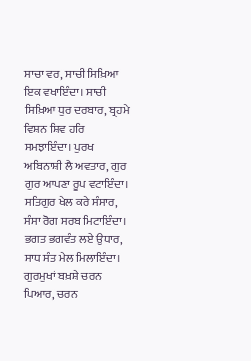ਸਾਚਾ ਵਰ, ਸਾਚੀ ਸਿਖ਼ਿਆ ਇਕ ਵਖਾਇੰਦਾ। ਸਾਚੀ ਸਿਖ਼ਿਆ ਧੁਰ ਦਰਬਾਰ, ਬ੍ਰਹਮੇ ਵਿਸ਼ਨ ਸ਼ਿਵ ਹਰਿ ਸਮਝਾਇੰਦਾ। ਪੁਰਖ ਅਬਿਨਾਸ਼ੀ ਲੈ ਅਵਤਾਰ, ਗੁਰ ਗੁਰ ਆਪਣਾ ਰੂਪ ਵਟਾਇੰਦਾ। ਸਤਿਗੁਰ ਖੇਲ ਕਰੇ ਸੰਸਾਰ, ਸੰਸਾ ਰੋਗ ਸਰਬ ਮਿਟਾਇੰਦਾ। ਭਗਤ ਭਗਵੰਤ ਲਏ ਉਧਾਰ, ਸਾਧ ਸੰਤ ਮੇਲ ਮਿਲਾਇੰਦਾ। ਗੁਰਮੁਖਾਂ ਬਖ਼ਸ਼ੇ ਚਰਨ ਪਿਆਰ, ਚਰਨ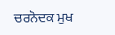ਚਰਨੋਦਕ ਮੁਖ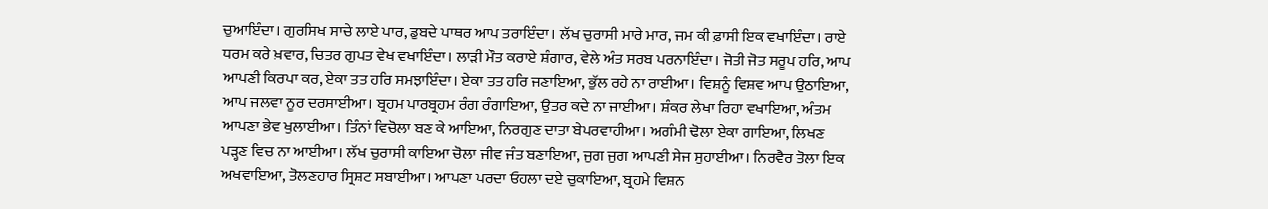ਚੁਆਇੰਦਾ। ਗੁਰਸਿਖ ਸਾਚੇ ਲਾਏ ਪਾਰ, ਡੁਬਦੇ ਪਾਥਰ ਆਪ ਤਰਾਇੰਦਾ। ਲੱਖ ਚੁਰਾਸੀ ਮਾਰੇ ਮਾਰ, ਜਮ ਕੀ ਫ਼ਾਸੀ ਇਕ ਵਖਾਇੰਦਾ। ਰਾਏ ਧਰਮ ਕਰੇ ਖ਼ਵਾਰ, ਚਿਤਰ ਗੁਪਤ ਵੇਖ ਵਖਾਇੰਦਾ। ਲਾੜੀ ਮੌਤ ਕਰਾਏ ਸ਼ੰਗਾਰ, ਵੇਲੇ ਅੰਤ ਸਰਬ ਪਰਨਾਇੰਦਾ। ਜੋਤੀ ਜੋਤ ਸਰੂਪ ਹਰਿ, ਆਪ ਆਪਣੀ ਕਿਰਪਾ ਕਰ, ਏਕਾ ਤਤ ਹਰਿ ਸਮਝਾਇੰਦਾ। ਏਕਾ ਤਤ ਹਰਿ ਜਣਾਇਆ, ਭੁੱਲ ਰਹੇ ਨਾ ਰਾਈਆ। ਵਿਸ਼ਨੂੰ ਵਿਸ਼ਵ ਆਪ ਉਠਾਇਆ, ਆਪ ਜਲਵਾ ਨੂਰ ਦਰਸਾਈਆ। ਬ੍ਰਹਮ ਪਾਰਬ੍ਰਹਮ ਰੰਗ ਰੰਗਾਇਆ, ਉਤਰ ਕਦੇ ਨਾ ਜਾਈਆ। ਸ਼ੰਕਰ ਲੇਖਾ ਰਿਹਾ ਵਖਾਇਆ, ਅੰਤਮ ਆਪਣਾ ਭੇਵ ਖੁਲਾਈਆ। ਤਿੰਨਾਂ ਵਿਚੋਲਾ ਬਣ ਕੇ ਆਇਆ, ਨਿਰਗੁਣ ਦਾਤਾ ਬੇਪਰਵਾਹੀਆ। ਅਗੰਮੀ ਢੋਲਾ ਏਕਾ ਗਾਇਆ, ਲਿਖਣ ਪੜ੍ਹਣ ਵਿਚ ਨਾ ਆਈਆ। ਲੱਖ ਚੁਰਾਸੀ ਕਾਇਆ ਚੋਲਾ ਜੀਵ ਜੰਤ ਬਣਾਇਆ, ਜੁਗ ਜੁਗ ਆਪਣੀ ਸੇਜ ਸੁਹਾਈਆ। ਨਿਰਵੈਰ ਤੋਲਾ ਇਕ ਅਖਵਾਇਆ, ਤੋਲਣਹਾਰ ਸ੍ਰਿਸ਼ਟ ਸਬਾਈਆ। ਆਪਣਾ ਪਰਦਾ ਓਹਲਾ ਦਏ ਚੁਕਾਇਆ, ਬ੍ਰਹਮੇ ਵਿਸ਼ਨ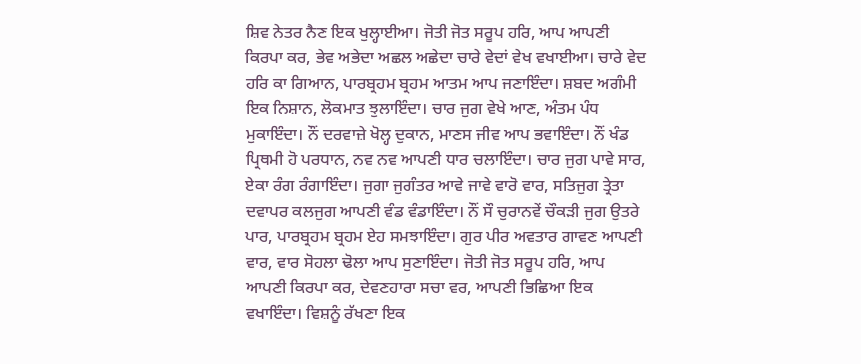ਸ਼ਿਵ ਨੇਤਰ ਨੈਣ ਇਕ ਖੁਲ੍ਹਾਈਆ। ਜੋਤੀ ਜੋਤ ਸਰੂਪ ਹਰਿ, ਆਪ ਆਪਣੀ ਕਿਰਪਾ ਕਰ, ਭੇਵ ਅਭੇਦਾ ਅਛਲ ਅਛੇਦਾ ਚਾਰੇ ਵੇਦਾਂ ਵੇਖ ਵਖਾਈਆ। ਚਾਰੇ ਵੇਦ ਹਰਿ ਕਾ ਗਿਆਨ, ਪਾਰਬ੍ਰਹਮ ਬ੍ਰਹਮ ਆਤਮ ਆਪ ਜਣਾਇੰਦਾ। ਸ਼ਬਦ ਅਗੰਮੀ ਇਕ ਨਿਸ਼ਾਨ, ਲੋਕਮਾਤ ਝੁਲਾਇੰਦਾ। ਚਾਰ ਜੁਗ ਵੇਖੇ ਆਣ, ਅੰਤਮ ਪੰਧ ਮੁਕਾਇੰਦਾ। ਨੌਂ ਦਰਵਾਜ਼ੇ ਖੋਲ੍ਹ ਦੁਕਾਨ, ਮਾਣਸ ਜੀਵ ਆਪ ਭਵਾਇੰਦਾ। ਨੌਂ ਖੰਡ ਪ੍ਰਿਥਮੀ ਹੋ ਪਰਧਾਨ, ਨਵ ਨਵ ਆਪਣੀ ਧਾਰ ਚਲਾਇੰਦਾ। ਚਾਰ ਜੁਗ ਪਾਵੇ ਸਾਰ, ਏਕਾ ਰੰਗ ਰੰਗਾਇੰਦਾ। ਜੁਗਾ ਜੁਗੰਤਰ ਆਵੇ ਜਾਵੇ ਵਾਰੋ ਵਾਰ, ਸਤਿਜੁਗ ਤ੍ਰੇਤਾ ਦਵਾਪਰ ਕਲਜੁਗ ਆਪਣੀ ਵੰਡ ਵੰਡਾਇੰਦਾ। ਨੌਂ ਸੌ ਚੁਰਾਨਵੇਂ ਚੌਕੜੀ ਜੁਗ ਉਤਰੇ ਪਾਰ, ਪਾਰਬ੍ਰਹਮ ਬ੍ਰਹਮ ਏਹ ਸਮਝਾਇੰਦਾ। ਗੁਰ ਪੀਰ ਅਵਤਾਰ ਗਾਵਣ ਆਪਣੀ ਵਾਰ, ਵਾਰ ਸੋਹਲਾ ਢੋਲਾ ਆਪ ਸੁਣਾਇੰਦਾ। ਜੋਤੀ ਜੋਤ ਸਰੂਪ ਹਰਿ, ਆਪ ਆਪਣੀ ਕਿਰਪਾ ਕਰ, ਦੇਵਣਹਾਰਾ ਸਚਾ ਵਰ, ਆਪਣੀ ਭਿਛਿਆ ਇਕ ਵਖਾਇੰਦਾ। ਵਿਸ਼ਨੂੰ ਰੱਖਣਾ ਇਕ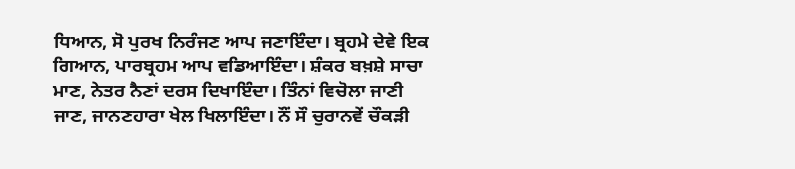ਧਿਆਨ, ਸੋ ਪੁਰਖ ਨਿਰੰਜਣ ਆਪ ਜਣਾਇੰਦਾ। ਬ੍ਰਹਮੇ ਦੇਵੇ ਇਕ ਗਿਆਨ, ਪਾਰਬ੍ਰਹਮ ਆਪ ਵਡਿਆਇੰਦਾ। ਸ਼ੰਕਰ ਬਖ਼ਸ਼ੇ ਸਾਚਾ ਮਾਣ, ਨੇਤਰ ਨੈਣਾਂ ਦਰਸ ਦਿਖਾਇੰਦਾ। ਤਿੰਨਾਂ ਵਿਚੋਲਾ ਜਾਣੀ ਜਾਣ, ਜਾਨਣਹਾਰਾ ਖੇਲ ਖਿਲਾਇੰਦਾ। ਨੌਂ ਸੌ ਚੁਰਾਨਵੇਂ ਚੌਕੜੀ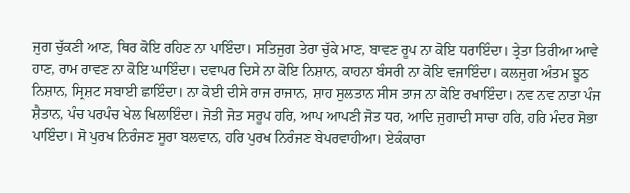ਜੁਗ ਚੁੱਕਣੀ ਆਣ, ਥਿਰ ਕੋਇ ਰਹਿਣ ਨਾ ਪਾਇੰਦਾ। ਸਤਿਜੁਗ ਤੇਰਾ ਚੁੱਕੇ ਮਾਣ, ਬਾਵਣ ਰੂਪ ਨਾ ਕੋਇ ਧਰਾਇੰਦਾ। ਤ੍ਰੇਤਾ ਤਿਰੀਆ ਆਵੇ ਹਾਣ, ਰਾਮ ਰਾਵਣ ਨਾ ਕੋਇ ਘਾਇੰਦਾ। ਦਵਾਪਰ ਦਿਸੇ ਨਾ ਕੋਇ ਨਿਸ਼ਾਨ, ਕਾਹਨਾ ਬੰਸਰੀ ਨਾ ਕੋਇ ਵਜਾਇੰਦਾ। ਕਲਜੁਗ ਅੰਤਮ ਝੂਠ ਨਿਸ਼ਾਨ, ਸ੍ਰਿਸ਼ਟ ਸਬਾਈ ਛਾਇੰਦਾ। ਨਾ ਕੋਈ ਦੀਸੇ ਰਾਜ ਰਾਜਾਨ, ਸ਼ਾਹ ਸੁਲਤਾਨ ਸੀਸ ਤਾਜ ਨਾ ਕੋਇ ਰਖਾਇੰਦਾ। ਨਵ ਨਵ ਨਾਤਾ ਪੰਜ ਸ਼ੈਤਾਨ, ਪੰਚ ਪਰਪੰਚ ਖੇਲ ਖਿਲਾਇੰਦਾ। ਜੋਤੀ ਜੋਤ ਸਰੂਪ ਹਰਿ, ਆਪ ਆਪਣੀ ਜੋਤ ਧਰ, ਆਦਿ ਜੁਗਾਦੀ ਸਾਚਾ ਹਰਿ, ਹਰਿ ਮੰਦਰ ਸੋਭਾ ਪਾਇੰਦਾ। ਸੋ ਪੁਰਖ ਨਿਰੰਜਣ ਸੂਰਾ ਬਲਵਾਨ, ਹਰਿ ਪੁਰਖ ਨਿਰੰਜਣ ਬੇਪਰਵਾਹੀਆ। ਏਕੰਕਾਰਾ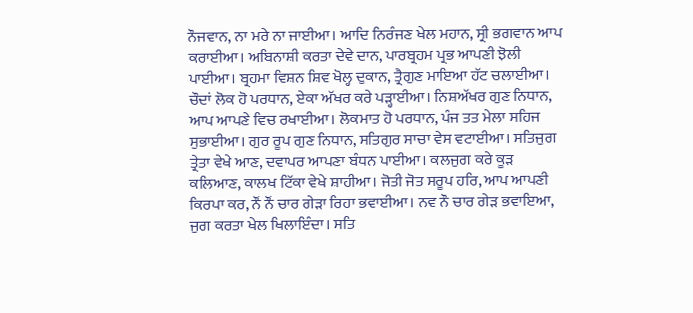ਨੌਜਵਾਨ, ਨਾ ਮਰੇ ਨਾ ਜਾਈਆ। ਆਦਿ ਨਿਰੰਜਣ ਖੇਲ ਮਹਾਨ, ਸ੍ਰੀ ਭਗਵਾਨ ਆਪ ਕਰਾਈਆ। ਅਬਿਨਾਸ਼ੀ ਕਰਤਾ ਦੇਵੇ ਦਾਨ, ਪਾਰਬ੍ਰਹਮ ਪ੍ਰਭ ਆਪਣੀ ਝੋਲੀ ਪਾਈਆ। ਬ੍ਰਹਮਾ ਵਿਸ਼ਨ ਸ਼ਿਵ ਖੋਲ੍ਹ ਦੁਕਾਨ, ਤ੍ਰੈਗੁਣ ਮਾਇਆ ਹੱਟ ਚਲਾਈਆ। ਚੌਦਾਂ ਲੋਕ ਹੋ ਪਰਧਾਨ, ਏਕਾ ਅੱਖਰ ਕਰੇ ਪੜ੍ਹਾਈਆ। ਨਿਸ਼ਅੱਖਰ ਗੁਣ ਨਿਧਾਨ, ਆਪ ਆਪਣੇ ਵਿਚ ਰਖਾਈਆ। ਲੋਕਮਾਤ ਹੋ ਪਰਧਾਨ, ਪੰਜ ਤਤ ਮੇਲਾ ਸਹਿਜ ਸੁਭਾਈਆ। ਗੁਰ ਰੂਪ ਗੁਣ ਨਿਧਾਨ, ਸਤਿਗੁਰ ਸਾਚਾ ਵੇਸ ਵਟਾਈਆ। ਸਤਿਜੁਗ ਤ੍ਰੇਤਾ ਵੇਖੇ ਆਣ, ਦਵਾਪਰ ਆਪਣਾ ਬੰਧਨ ਪਾਈਆ। ਕਲਜੁਗ ਕਰੇ ਕੂੜ ਕਲਿਆਣ, ਕਾਲਖ ਟਿੱਕਾ ਵੇਖੇ ਸ਼ਾਹੀਆ। ਜੋਤੀ ਜੋਤ ਸਰੂਪ ਹਰਿ, ਆਪ ਆਪਣੀ ਕਿਰਪਾ ਕਰ, ਨੌਂ ਨੌਂ ਚਾਰ ਗੇੜਾ ਰਿਹਾ ਭਵਾਈਆ। ਨਵ ਨੌ ਚਾਰ ਗੇੜ ਭਵਾਇਆ, ਜੁਗ ਕਰਤਾ ਖੇਲ ਖਿਲਾਇੰਦਾ। ਸਤਿ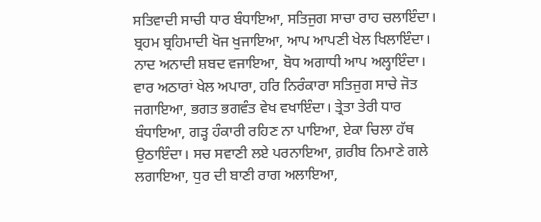ਸਤਿਵਾਦੀ ਸਾਚੀ ਧਾਰ ਬੰਧਾਇਆ, ਸਤਿਜੁਗ ਸਾਚਾ ਰਾਹ ਚਲਾਇੰਦਾ। ਬ੍ਰਹਮ ਬ੍ਰਹਿਮਾਦੀ ਖੋਜ ਖੁਜਾਇਆ, ਆਪ ਆਪਣੀ ਖੇਲ ਖਿਲਾਇੰਦਾ। ਨਾਦ ਅਨਾਦੀ ਸ਼ਬਦ ਵਜਾਇਆ, ਬੋਧ ਅਗਾਧੀ ਆਪ ਅਲ੍ਹਾਇੰਦਾ। ਵਾਰ ਅਠਾਰਾਂ ਖੇਲ ਅਪਾਰਾ, ਹਰਿ ਨਿਰੰਕਾਰਾ ਸਤਿਜੁਗ ਸਾਚੇ ਜੋਤ ਜਗਾਇਆ, ਭਗਤ ਭਗਵੰਤ ਵੇਖ ਵਖਾਇੰਦਾ। ਤ੍ਰੇਤਾ ਤੇਰੀ ਧਾਰ ਬੰਧਾਇਆ, ਗੜ੍ਹ ਹੰਕਾਰੀ ਰਹਿਣ ਨਾ ਪਾਇਆ, ਏਕਾ ਚਿਲਾ ਹੱਥ ਉਠਾਇੰਦਾ। ਸਚ ਸਵਾਣੀ ਲਏ ਪਰਨਾਇਆ, ਗ਼ਰੀਬ ਨਿਮਾਣੇ ਗਲੇ ਲਗਾਇਆ, ਧੁਰ ਦੀ ਬਾਣੀ ਰਾਗ ਅਲਾਇਆ,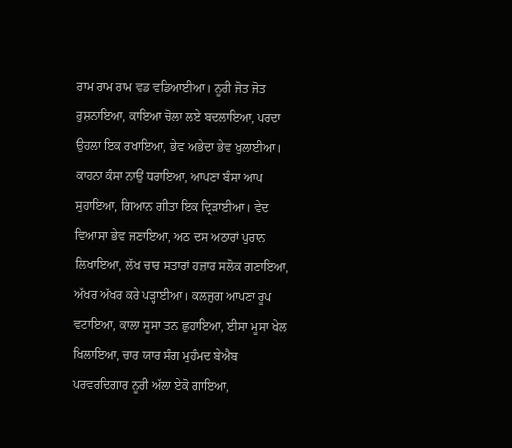ਰਾਮ ਰਾਮ ਰਾਮ ਵਡ ਵਡਿਆਈਆ। ਨੂਰੀ ਜੋਤ ਜੋਤ ਰੁਸ਼ਨਾਇਆ, ਕਾਇਆ ਚੋਲਾ ਲਏ ਬਦਲਾਇਆ, ਪਰਦਾ ਉਹਲਾ ਇਕ ਰਖਾਇਆ, ਭੇਵ ਅਭੇਦਾ ਭੇਵ ਖੁਲਾਈਆ। ਕਾਹਨਾ ਕੰਸਾ ਨਾਉਂ ਧਰਾਇਆ, ਆਪਣਾ ਬੰਸਾ ਆਪ ਸੁਹਾਇਆ, ਗਿਆਨ ਗੀਤਾ ਇਕ ਦ੍ਰਿੜਾਈਆ। ਵੇਦ ਵਿਆਸਾ ਭੇਵ ਜਣਾਇਆ, ਅਠ ਦਸ ਅਠਾਰਾਂ ਪੁਰਾਨ ਲਿਖਾਇਆ, ਲੱਖ ਚਾਰ ਸਤਾਰਾਂ ਹਜ਼ਾਰ ਸਲੋਕ ਗਣਾਇਆ, ਅੱਖਰ ਅੱਖਰ ਕਰੇ ਪੜ੍ਹਾਈਆ। ਕਲਜੁਗ ਆਪਣਾ ਰੂਪ ਵਟਾਇਆ, ਕਾਲਾ ਸੂਸਾ ਤਨ ਛੁਹਾਇਆ, ਈਸਾ ਮੂਸਾ ਖੇਲ ਖਿਲਾਇਆ, ਚਾਰ ਯਾਰ ਸੰਗ ਮੁਹੰਮਦ ਬੇਐਬ ਪਰਵਰਦਿਗਾਰ ਨੂਰੀ ਅੱਲਾ ਏਕੋ ਗਾਇਆ,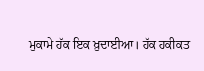ਮੁਕਾਮੇ ਹੱਕ ਇਕ ਖ਼ੁਦਾਈਆ। ਹੱਕ ਹਕੀਕਤ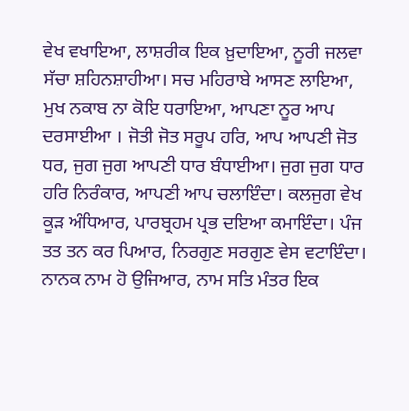ਵੇਖ ਵਖਾਇਆ, ਲਾਸ਼ਰੀਕ ਇਕ ਖ਼ੁਦਾਇਆ, ਨੂਰੀ ਜਲਵਾ ਸੱਚਾ ਸ਼ਹਿਨਸ਼ਾਹੀਆ। ਸਚ ਮਹਿਰਾਬੇ ਆਸਣ ਲਾਇਆ, ਮੁਖ ਨਕਾਬ ਨਾ ਕੋਇ ਧਰਾਇਆ, ਆਪਣਾ ਨੂਰ ਆਪ ਦਰਸਾਈਆ । ਜੋਤੀ ਜੋਤ ਸਰੂਪ ਹਰਿ, ਆਪ ਆਪਣੀ ਜੋਤ ਧਰ, ਜੁਗ ਜੁਗ ਆਪਣੀ ਧਾਰ ਬੰਧਾਈਆ। ਜੁਗ ਜੁਗ ਧਾਰ ਹਰਿ ਨਿਰੰਕਾਰ, ਆਪਣੀ ਆਪ ਚਲਾਇੰਦਾ। ਕਲਜੁਗ ਵੇਖ ਕੂੜ ਅੰਧਿਆਰ, ਪਾਰਬ੍ਰਹਮ ਪ੍ਰਭ ਦਇਆ ਕਮਾਇੰਦਾ। ਪੰਜ ਤਤ ਤਨ ਕਰ ਪਿਆਰ, ਨਿਰਗੁਣ ਸਰਗੁਣ ਵੇਸ ਵਟਾਇੰਦਾ। ਨਾਨਕ ਨਾਮ ਹੋ ਉਜਿਆਰ, ਨਾਮ ਸਤਿ ਮੰਤਰ ਇਕ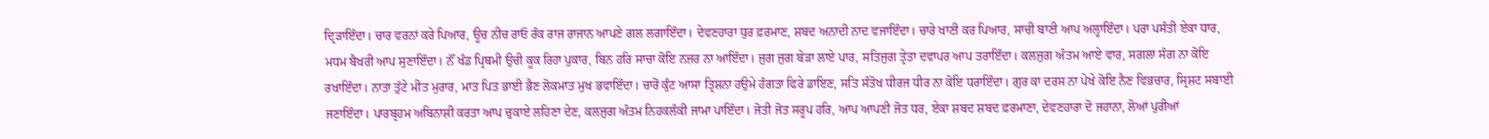ਦ੍ਰਿੜਾਇੰਦਾ। ਚਾਰ ਵਰਨਾਂ ਕਰੇ ਪਿਆਰ, ਊਚ ਨੀਚ ਰਾਓ ਰੰਕ ਰਾਜ ਰਾਜਾਨ ਆਪਣੇ ਗਲ ਲਗਾਇੰਦਾ। ਦੇਵਣਹਾਰਾ ਧੁਰ ਫ਼ਰਮਾਣ, ਸ਼ਬਦ ਅਨਾਦੀ ਨਾਦ ਵਜਾਇੰਦਾ। ਚਾਰੇ ਖਾਣੀ ਕਰ ਪਿਆਰ, ਸਾਚੀ ਬਾਣੀ ਆਪ ਅਲ੍ਹਾਇੰਦਾ। ਪਰਾ ਪਸੰਤੀ ਏਕਾ ਧਾਰ, ਮਧਮ ਬੈਖਰੀ ਆਪ ਸੁਣਾਇੰਦਾ। ਨੌਂ ਖੰਡ ਪ੍ਰਿਥਮੀ ਉਚੀ ਕੂਕ ਰਿਹਾ ਪੁਕਾਰ, ਬਿਨ ਹਰਿ ਸਾਚਾ ਕੋਇ ਨਜ਼ਰ ਨਾ ਆਇੰਦਾ। ਜੁਗ ਜੁਗ ਬੇੜਾ ਲਾਏ ਪਾਰ, ਸਤਿਜੁਗ ਤ੍ਰੇਤਾ ਦਵਾਪਰ ਆਪ ਤਰਾਇੰਦਾ। ਕਲਜੁਗ ਅੰਤਮ ਆਏ ਵਾਰ, ਸਗਲਾ ਸੰਗ ਨਾ ਕੋਇ ਰਖਾਇੰਦਾ। ਨਾਤਾ ਤੁੱਟੇ ਮੀਤ ਮੁਰਾਰ, ਮਾਤ ਪਿਤ ਭਾਈ ਭੈਣ ਲੋਕਮਾਤ ਮੁਖ ਭਵਾਇੰਦਾ। ਚਾਰੋਂ ਕੁੰਟ ਆਸਾ ਤ੍ਰਿਸ਼ਨਾ ਹਉਮੇ ਹੰਗਤਾ ਫਿਰੇ ਡਾਇਣ, ਸਤਿ ਸੰਤੋਖ ਧੀਰਜ ਧੀਰ ਨਾ ਕੋਇ ਧਰਾਇੰਦਾ। ਗੁਰ ਕਾ ਦਰਸ ਨਾ ਪੇਖੇ ਕੋਇ ਨੈਣ ਵਿਭਚਾਰ, ਸ੍ਰਿਸ਼ਟ ਸਬਾਈ ਜਣਾਇੰਦਾ। ਪਾਰਬ੍ਰਹਮ ਅਬਿਨਾਸ਼ੀ ਕਰਤਾ ਆਪ ਚੁਕਾਏ ਲਹਿਣਾ ਦੇਣ, ਕਲਜੁਗ ਅੰਤਮ ਨਿਹਕਲੰਕੀ ਜਾਮਾ ਪਾਇੰਦਾ। ਜੋਤੀ ਜੋਤ ਸਰੂਪ ਹਰਿ, ਆਪ ਆਪਣੀ ਜੋਤ ਧਰ, ਏਕਾ ਸ਼ਬਦ ਸ਼ਬਦ ਫ਼ਰਮਾਣਾ, ਦੇਵਣਹਾਰਾ ਦੋ ਜਹਾਨਾ, ਲੋਆਂ ਪੁਰੀਆਂ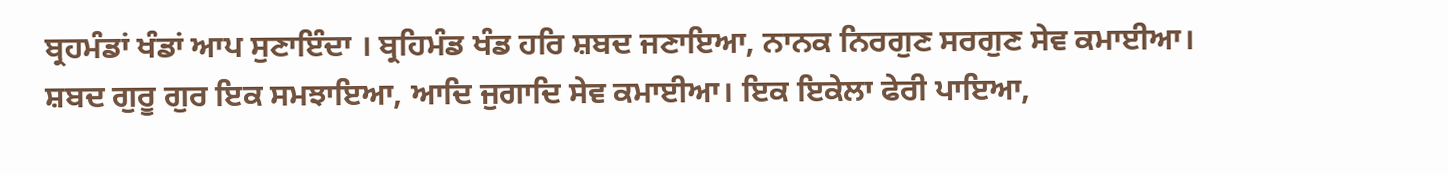ਬ੍ਰਹਮੰਡਾਂ ਖੰਡਾਂ ਆਪ ਸੁਣਾਇੰਦਾ । ਬ੍ਰਹਿਮੰਡ ਖੰਡ ਹਰਿ ਸ਼ਬਦ ਜਣਾਇਆ, ਨਾਨਕ ਨਿਰਗੁਣ ਸਰਗੁਣ ਸੇਵ ਕਮਾਈਆ। ਸ਼ਬਦ ਗੁਰੂ ਗੁਰ ਇਕ ਸਮਝਾਇਆ, ਆਦਿ ਜੁਗਾਦਿ ਸੇਵ ਕਮਾਈਆ। ਇਕ ਇਕੇਲਾ ਫੇਰੀ ਪਾਇਆ,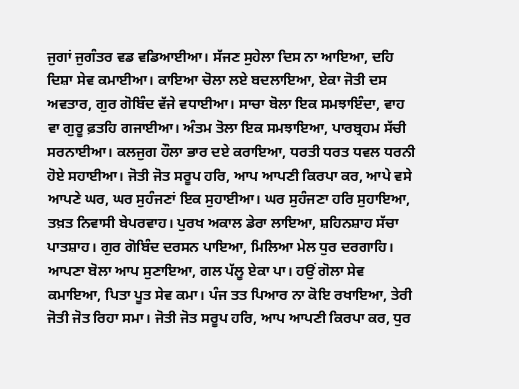ਜੁਗਾਂ ਜੁਗੰਤਰ ਵਡ ਵਡਿਆਈਆ। ਸੱਜਣ ਸੁਹੇਲਾ ਦਿਸ ਨਾ ਆਇਆ, ਦਹਿ ਦਿਸ਼ਾ ਸੇਵ ਕਮਾਈਆ। ਕਾਇਆ ਚੋਲਾ ਲਏ ਬਦਲਾਇਆ, ਏਕਾ ਜੋਤੀ ਦਸ ਅਵਤਾਰ, ਗੁਰ ਗੋਬਿੰਦ ਵੱਜੇ ਵਧਾਈਆ। ਸਾਚਾ ਬੋਲਾ ਇਕ ਸਮਝਾਇੰਦਾ, ਵਾਹ ਵਾ ਗੁਰੂ ਫ਼ਤਹਿ ਗਜਾਈਆ। ਅੰਤਮ ਤੋਲਾ ਇਕ ਸਮਝਾਇਆ, ਪਾਰਬ੍ਰਹਮ ਸੱਚੀ ਸਰਨਾਈਆ। ਕਲਜੁਗ ਹੌਲਾ ਭਾਰ ਦਏ ਕਰਾਇਆ, ਧਰਤੀ ਧਰਤ ਧਵਲ ਧਰਨੀ ਹੋਏ ਸਹਾਈਆ। ਜੋਤੀ ਜੋਤ ਸਰੂਪ ਹਰਿ, ਆਪ ਆਪਣੀ ਕਿਰਪਾ ਕਰ, ਆਪੇ ਵਸੇ ਆਪਣੇ ਘਰ, ਘਰ ਸੁਹੰਜਣਾਂ ਇਕ ਸੁਹਾਈਆ। ਘਰ ਸੁਹੰਜਣਾ ਹਰਿ ਸੁਹਾਇਆ, ਤਖ਼ਤ ਨਿਵਾਸੀ ਬੇਪਰਵਾਹ। ਪੁਰਖ ਅਕਾਲ ਡੇਰਾ ਲਾਇਆ, ਸ਼ਹਿਨਸ਼ਾਹ ਸੱਚਾ ਪਾਤਸ਼ਾਹ। ਗੁਰ ਗੋਬਿੰਦ ਦਰਸਨ ਪਾਇਆ, ਮਿਲਿਆ ਮੇਲ ਧੁਰ ਦਰਗਾਹਿ। ਆਪਣਾ ਬੋਲਾ ਆਪ ਸੁਣਾਇਆ, ਗਲ ਪੱਲੂ ਏਕਾ ਪਾ। ਹਉਂ ਗੋਲਾ ਸੇਵ ਕਮਾਇਆ, ਪਿਤਾ ਪੂਤ ਸੇਵ ਕਮਾ। ਪੰਜ ਤਤ ਪਿਆਰ ਨਾ ਕੋਇ ਰਖਾਇਆ, ਤੇਰੀ ਜੋਤੀ ਜੋਤ ਰਿਹਾ ਸਮਾ। ਜੋਤੀ ਜੋਤ ਸਰੂਪ ਹਰਿ, ਆਪ ਆਪਣੀ ਕਿਰਪਾ ਕਰ, ਧੁਰ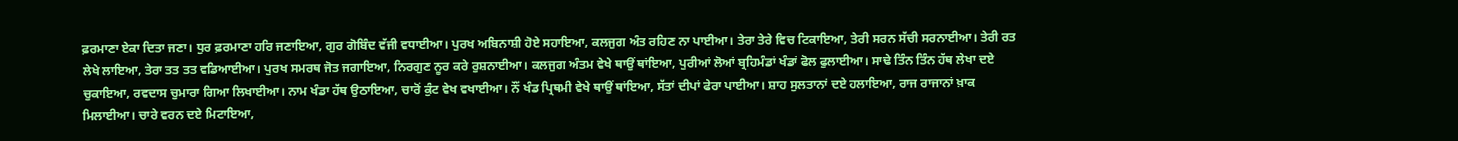ਫ਼ਰਮਾਣਾ ਏਕਾ ਦਿਤਾ ਜਣਾ। ਧੁਰ ਫ਼ਰਮਾਣਾ ਹਰਿ ਜਣਾਇਆ, ਗੁਰ ਗੋਬਿੰਦ ਵੱਜੀ ਵਧਾਈਆ। ਪੁਰਖ ਅਬਿਨਾਸ਼ੀ ਹੋਏ ਸਹਾਇਆ, ਕਲਜੁਗ ਅੰਤ ਰਹਿਣ ਨਾ ਪਾਈਆ। ਤੇਰਾ ਤੇਰੇ ਵਿਚ ਟਿਕਾਇਆ, ਤੇਰੀ ਸਰਨ ਸੱਚੀ ਸਰਨਾਈਆ। ਤੇਰੀ ਰਤ ਲੇਖੇ ਲਾਇਆ, ਤੇਰਾ ਤਤ ਤਤ ਵਡਿਆਈਆ। ਪੁਰਖ ਸਮਰਥ ਜੋਤ ਜਗਾਇਆ, ਨਿਰਗੁਣ ਨੂਰ ਕਰੇ ਰੁਸ਼ਨਾਈਆ। ਕਲਜੁਗ ਅੰਤਮ ਵੇਖੇ ਥਾਉਂ ਥਾਂਇਆ, ਪੁਰੀਆਂ ਲੋਆਂ ਬ੍ਰਹਿਮੰਡਾਂ ਖੰਡਾਂ ਫੋਲ ਫੁਲਾਈਆ। ਸਾਢੇ ਤਿੰਨ ਤਿੰਨ ਹੱਥ ਲੇਖਾ ਦਏ ਚੁਕਾਇਆ, ਰਵਦਾਸ ਚੁਮਾਰਾ ਗਿਆ ਲਿਖਾਈਆ। ਨਾਮ ਖੰਡਾ ਹੱਥ ਉਠਾਇਆ, ਚਾਰੋਂ ਕੁੰਟ ਵੇਖ ਵਖਾਈਆ। ਨੌਂ ਖੰਡ ਪ੍ਰਿਥਮੀ ਵੇਖੇ ਥਾਉਂ ਥਾਂਇਆ, ਸੱਤਾਂ ਦੀਪਾਂ ਫੇਰਾ ਪਾਈਆ। ਸ਼ਾਹ ਸੁਲਤਾਨਾਂ ਦਏ ਹਲਾਇਆ, ਰਾਜ ਰਾਜਾਨਾਂ ਖ਼ਾਕ ਮਿਲਾਈਆ। ਚਾਰੇ ਵਰਨ ਦਏ ਮਿਟਾਇਆ,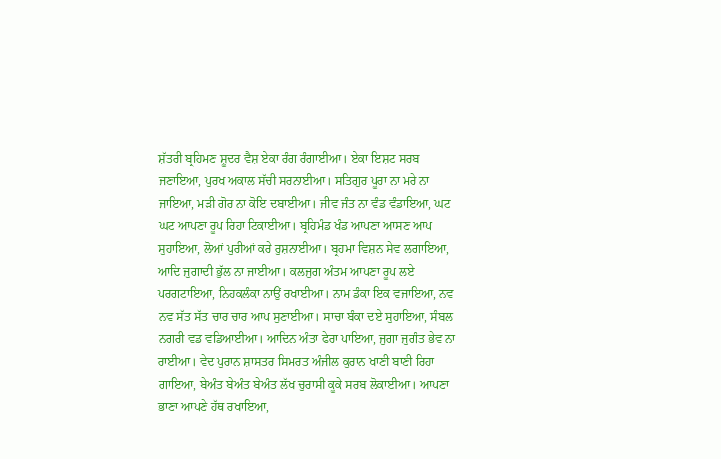ਸ਼ੱਤਰੀ ਬ੍ਰਹਿਮਣ ਸ਼ੂਦਰ ਵੈਸ਼ ਏਕਾ ਰੰਗ ਰੰਗਾਈਆ। ਏਕਾ ਇਸ਼ਟ ਸਰਬ ਜਣਾਇਆ, ਪੁਰਖ ਅਕਾਲ ਸੱਚੀ ਸਰਨਾਈਆ। ਸਤਿਗੁਰ ਪੂਰਾ ਨਾ ਮਰੇ ਨਾ ਜਾਇਆ, ਮੜੀ ਗੋਰ ਨਾ ਕੋਇ ਦਬਾਈਆ। ਜੀਵ ਜੰਤ ਨਾ ਵੰਡ ਵੰਡਾਇਆ, ਘਟ ਘਟ ਆਪਣਾ ਰੂਪ ਰਿਹਾ ਟਿਕਾਈਆ। ਬ੍ਰਹਿਮੰਡ ਖੰਡ ਆਪਣਾ ਆਸਣ ਆਪ ਸੁਹਾਇਆ, ਲੋਆਂ ਪੁਰੀਆਂ ਕਰੇ ਰੁਸ਼ਨਾਈਆ। ਬ੍ਰਹਮਾ ਵਿਸ਼ਨ ਸੇਵ ਲਗਾਇਆ, ਆਦਿ ਜੁਗਾਦੀ ਭੁੱਲ ਨਾ ਜਾਈਆ। ਕਲਜੁਗ ਅੰਤਮ ਆਪਣਾ ਰੂਪ ਲਏ ਪਰਗਟਾਇਆ, ਨਿਹਕਲੰਕਾ ਨਾਉਂ ਰਖਾਈਆ। ਨਾਮ ਡੰਕਾ ਇਕ ਵਜਾਇਆ, ਨਵ ਨਵ ਸੱਤ ਸੱਤ ਚਾਰ ਚਾਰ ਆਪ ਸੁਣਾਈਆ। ਸਾਚਾ ਬੰਕਾ ਦਏ ਸੁਹਾਇਆ, ਸੰਬਲ ਨਗਰੀ ਵਡ ਵਡਿਆਈਆ। ਆਦਿਨ ਅੰਤਾ ਫੇਰਾ ਪਾਇਆ, ਜੁਗਾ ਜੁਗੰਤ ਭੇਵ ਨਾ ਰਾਈਆ। ਵੇਦ ਪੁਰਾਨ ਸ਼ਾਸਤਰ ਸਿਮਰਤ ਅੰਜੀਲ ਕੁਰਾਨ ਖਾਣੀ ਬਾਣੀ ਰਿਹਾ ਗਾਇਆ, ਬੇਅੰਤ ਬੇਅੰਤ ਬੇਅੰਤ ਲੱਖ ਚੁਰਾਸੀ ਕੂਕੇ ਸਰਬ ਲੋਕਾਈਆ। ਆਪਣਾ ਭਾਣਾ ਆਪਣੇ ਹੱਥ ਰਖਾਇਆ,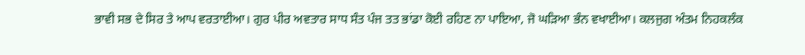ਭਾਵੀ ਸਭ ਦੇ ਸਿਰ ਤੇ ਆਪ ਵਰਤਾਈਆ। ਗੁਰ ਪੀਰ ਅਵਤਾਰ ਸਾਧ ਸੰਤ ਪੰਜ ਤਤ ਭਾਂਡਾ ਕੋਈ ਰਹਿਣ ਨਾ ਪਾਇਆ, ਜੋ ਘੜਿਆ ਭੰਨ ਵਖਾਈਆ। ਕਲਜੁਗ ਅੰਤਮ ਨਿਹਕਲੰਕ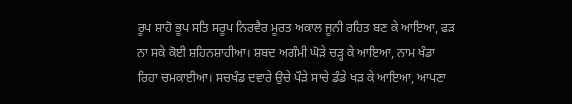ਰੂਪ ਸ਼ਾਹੋ ਭੂਪ ਸਤਿ ਸਰੂਪ ਨਿਰਵੈਰ ਮੂਰਤ ਅਕਾਲ ਜੂਨੀ ਰਹਿਤ ਬਣ ਕੇ ਆਇਆ, ਫੜ ਨਾ ਸਕੇ ਕੋਈ ਸ਼ਹਿਨਸ਼ਾਹੀਆ। ਸ਼ਬਦ ਅਗੰਮੀ ਘੋੜੇ ਚੜ੍ਹ ਕੇ ਆਇਆ, ਨਾਮ ਖੰਡਾ ਰਿਹਾ ਚਮਕਾਈਆ। ਸਚਖੰਡ ਦਵਾਰੇ ਉਚੇ ਪੌੜੇ ਸਾਚੇ ਡੰਡੇ ਖੜ ਕੇ ਆਇਆ, ਆਪਣਾ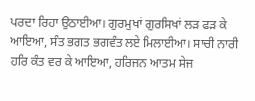ਪਰਦਾ ਰਿਹਾ ਉਠਾਈਆ। ਗੁਰਮੁਖਾਂ ਗੁਰਸਿਖਾਂ ਲੜ ਫੜ ਕੇ ਆਇਆ, ਸੰਤ ਭਗਤ ਭਗਵੰਤ ਲਏ ਮਿਲਾਈਆ। ਸਾਚੀ ਨਾਰੀ ਹਰਿ ਕੰਤ ਵਰ ਕੇ ਆਇਆ, ਹਰਿਜਨ ਆਤਮ ਸੇਜ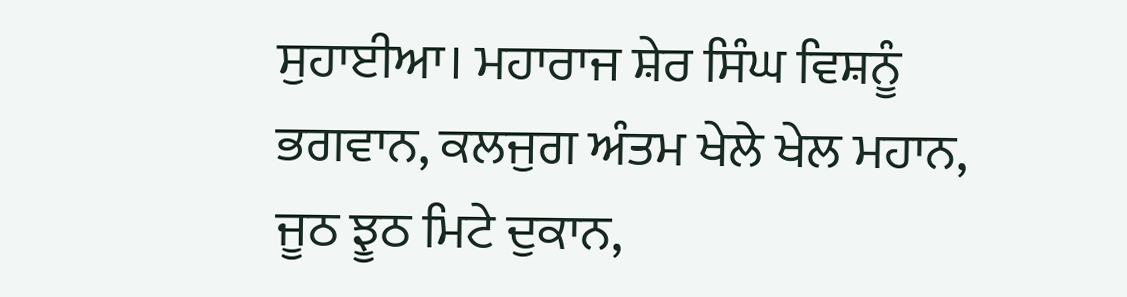ਸੁਹਾਈਆ। ਮਹਾਰਾਜ ਸ਼ੇਰ ਸਿੰਘ ਵਿਸ਼ਨੂੰ ਭਗਵਾਨ, ਕਲਜੁਗ ਅੰਤਮ ਖੇਲੇ ਖੇਲ ਮਹਾਨ, ਜੂਠ ਝੂਠ ਮਿਟੇ ਦੁਕਾਨ,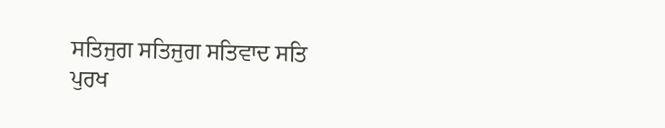ਸਤਿਜੁਗ ਸਤਿਜੁਗ ਸਤਿਵਾਦ ਸਤਿ ਪੁਰਖ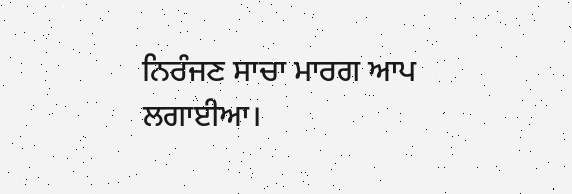ਨਿਰੰਜਣ ਸਾਚਾ ਮਾਰਗ ਆਪ ਲਗਾਈਆ।